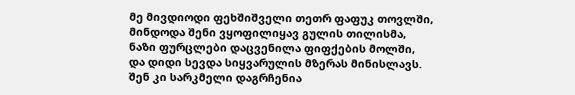მე მივდიოდი ფეხშიშველი თეთრ ფაფუკ თოვლში,
მინდოდა შენი ვყოფილიყავ გულის თილისმა,
ნაზი ფურცლები დაცვენილა ფიფქების მოლში,
და დიდი სევდა სიყვარულის მზერას მინისლავს.
შენ კი სარკმელი დაგრჩენია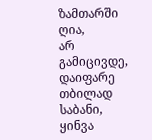ზამთარში ღია,
არ გამიცივდე, დაიფარე თბილად საბანი,
ყინვა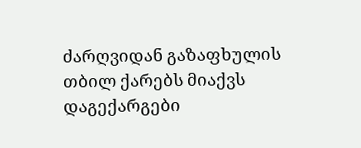ძარღვიდან გაზაფხულის თბილ ქარებს მიაქვს
დაგექარგები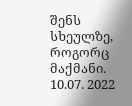შენს სხეულზე, როგორც მაქმანი.
10.07. 2022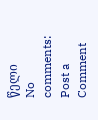წელი
No comments:
Post a Comment